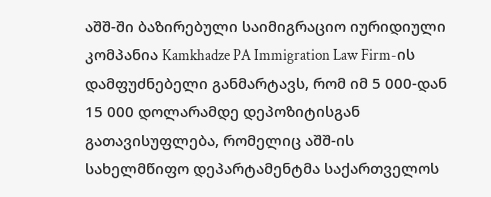აშშ-ში ბაზირებული საიმიგრაციო იურიდიული კომპანია Kamkhadze PA Immigration Law Firm-ის დამფუძნებელი განმარტავს, რომ იმ 5 000-დან 15 000 დოლარამდე დეპოზიტისგან გათავისუფლება, რომელიც აშშ-ის სახელმწიფო დეპარტამენტმა საქართველოს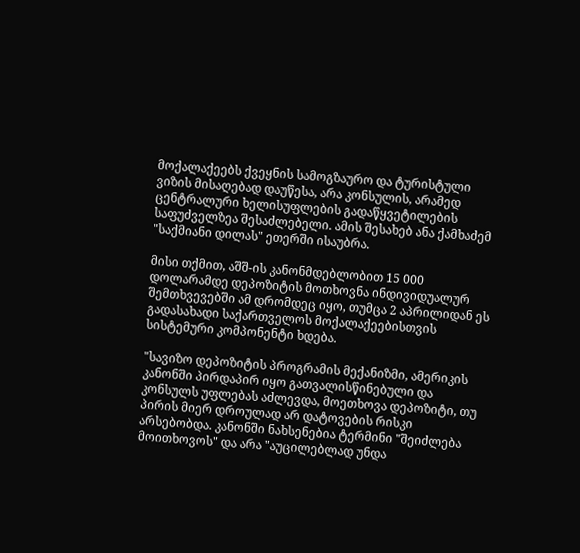მოქალაქეებს ქვეყნის სამოგზაურო და ტურისტული ვიზის მისაღებად დაუწესა, არა კონსულის, არამედ ცენტრალური ხელისუფლების გადაწყვეტილების საფუძველზეა შესაძლებელი. ამის შესახებ ანა ქამხაძემ "საქმიანი დილას" ეთერში ისაუბრა.

მისი თქმით, აშშ-ის კანონმდებლობით 15 000 დოლარამდე დეპოზიტის მოთხოვნა ინდივიდუალურ შემთხვევებში ამ დრომდეც იყო, თუმცა 2 აპრილიდან ეს გადასახადი საქართველოს მოქალაქეებისთვის სისტემური კომპონენტი ხდება.

"სავიზო დეპოზიტის პროგრამის მექანიზმი, ამერიკის კანონში პირდაპირ იყო გათვალისწინებული და კონსულს უფლებას აძლევდა, მოეთხოვა დეპოზიტი, თუ პირის მიერ დროულად არ დატოვების რისკი არსებობდა. კანონში ნახსენებია ტერმინი "შეიძლება მოითხოვოს" და არა "აუცილებლად უნდა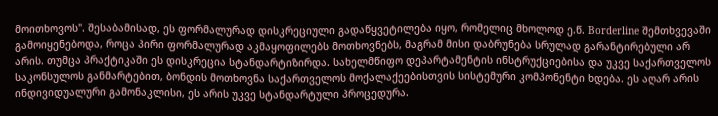მოითხოვოს". შესაბამისად, ეს ფორმალურად დისკრეციული გადაწყვეტილება იყო, რომელიც მხოლოდ ე.წ. Borderline შემთხვევაში გამოიყენებოდა, როცა პირი ფორმალურად აკმაყოფილებს მოთხოვნებს, მაგრამ მისი დაბრუნება სრულად გარანტირებული არ არის. თუმცა პრაქტიკაში ეს დისკრეცია სტანდარტიზირდა. სახელმწიფო დეპარტამენტის ინსტრუქციებისა და უკვე საქართველოს საკონსულოს განმარტებით, ბონდის მოთხოვნა საქართველოს მოქალაქეებისთვის სისტემური კომპონენტი ხდება. ეს აღარ არის ინდივიდუალური გამონაკლისი, ეს არის უკვე სტანდარტული პროცედურა.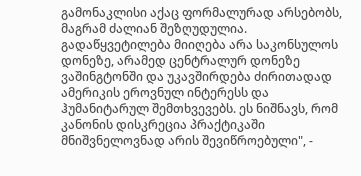გამონაკლისი აქაც ფორმალურად არსებობს, მაგრამ ძალიან შეზღუდულია. გადაწყვეტილება მიიღება არა საკონსულოს დონეზე, არამედ ცენტრალურ დონეზე ვაშინგტონში და უკავშირდება ძირითადად ამერიკის ეროვნულ ინტერესს და ჰუმანიტარულ შემთხვევებს. ეს ნიშნავს, რომ კანონის დისკრეცია პრაქტიკაში მნიშვნელოვნად არის შევიწროებული", -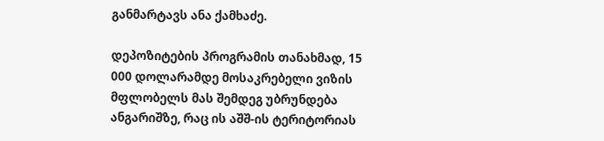განმარტავს ანა ქამხაძე.

დეპოზიტების პროგრამის თანახმად, 15 000 დოლარამდე მოსაკრებელი ვიზის მფლობელს მას შემდეგ უბრუნდება ანგარიშზე, რაც ის აშშ-ის ტერიტორიას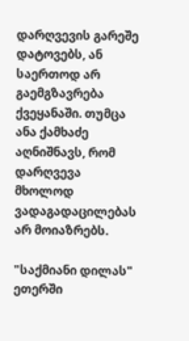დარღვევის გარეშე დატოვებს, ან საერთოდ არ გაემგზავრება ქვეყანაში. თუმცა ანა ქამხაძე აღნიშნავს, რომ დარღვევა მხოლოდ ვადაგადაცილებას არ მოიაზრებს.

"საქმიანი დილას" ეთერში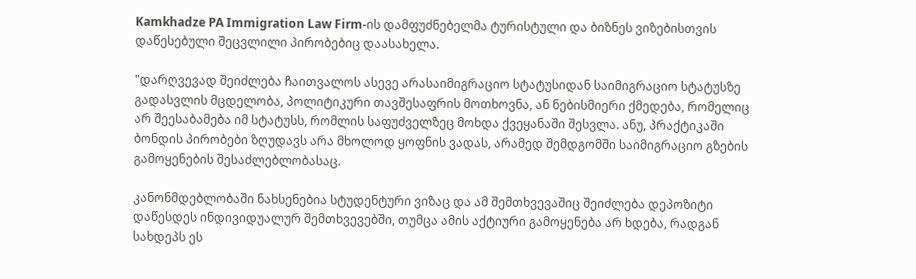Kamkhadze PA Immigration Law Firm-ის დამფუძნებელმა ტურისტული და ბიზნეს ვიზებისთვის დაწესებული შეცვლილი პირობებიც დაასახელა.

"დარღვევად შეიძლება ჩაითვალოს ასევე არასაიმიგრაციო სტატუსიდან საიმიგრაციო სტატუსზე გადასვლის მცდელობა, პოლიტიკური თავშესაფრის მოთხოვნა, ან ნებისმიერი ქმედება, რომელიც არ შეესაბამება იმ სტატუსს, რომლის საფუძველზეც მოხდა ქვეყანაში შესვლა. ანუ, პრაქტიკაში ბონდის პირობები ზღუდავს არა მხოლოდ ყოფნის ვადას, არამედ შემდგომში საიმიგრაციო გზების გამოყენების შესაძლებლობასაც.

კანონმდებლობაში ნახსენებია სტუდენტური ვიზაც და ამ შემთხვევაშიც შეიძლება დეპოზიტი დაწესდეს ინდივიდუალურ შემთხვევებში, თუმცა ამის აქტიური გამოყენება არ ხდება, რადგან სახდეპს ეს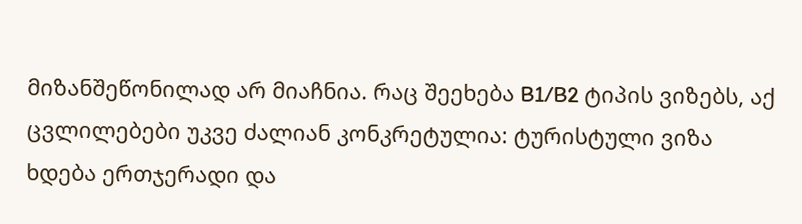მიზანშეწონილად არ მიაჩნია. რაც შეეხება B1/B2 ტიპის ვიზებს, აქ ცვლილებები უკვე ძალიან კონკრეტულია: ტურისტული ვიზა ხდება ერთჯერადი და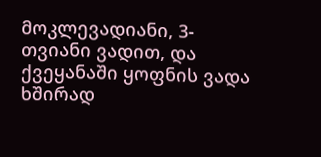მოკლევადიანი, 3-თვიანი ვადით, და ქვეყანაში ყოფნის ვადა ხშირად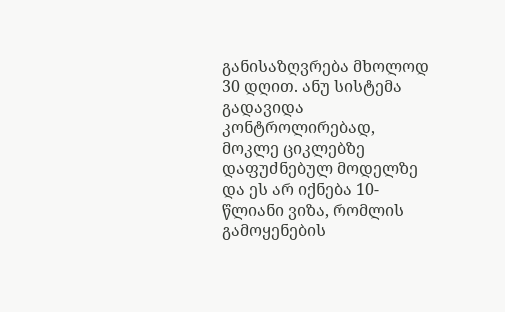განისაზღვრება მხოლოდ 30 დღით. ანუ სისტემა გადავიდა კონტროლირებად, მოკლე ციკლებზე დაფუძნებულ მოდელზე და ეს არ იქნება 10-წლიანი ვიზა, რომლის გამოყენების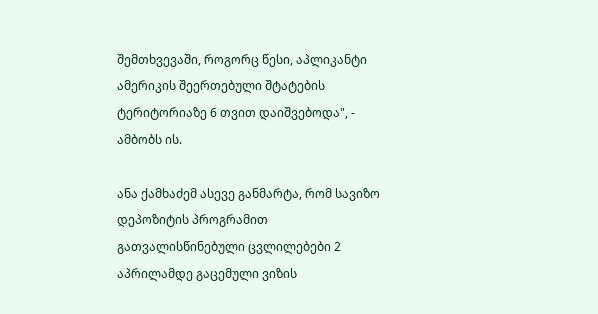შემთხვევაში, როგორც წესი, აპლიკანტი ამერიკის შეერთებული შტატების ტერიტორიაზე 6 თვით დაიშვებოდა", - ამბობს ის.

ანა ქამხაძემ ასევე განმარტა, რომ სავიზო დეპოზიტის პროგრამით გათვალისწინებული ცვლილებები 2 აპრილამდე გაცემული ვიზის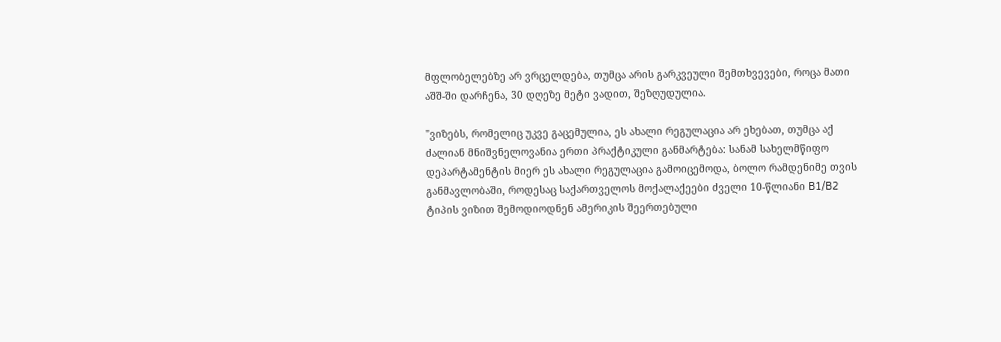მფლობელებზე არ ვრცელდება, თუმცა არის გარკვეული შემთხვევები, როცა მათი აშშ-ში დარჩენა, 30 დღეზე მეტი ვადით, შეზღუდულია.

"ვიზებს, რომელიც უკვე გაცემულია, ეს ახალი რეგულაცია არ ეხებათ, თუმცა აქ ძალიან მნიშვნელოვანია ერთი პრაქტიკული განმარტება: სანამ სახელმწიფო დეპარტამენტის მიერ ეს ახალი რეგულაცია გამოიცემოდა, ბოლო რამდენიმე თვის განმავლობაში, როდესაც საქართველოს მოქალაქეები ძველი 10-წლიანი B1/B2 ტიპის ვიზით შემოდიოდნენ ამერიკის შეერთებული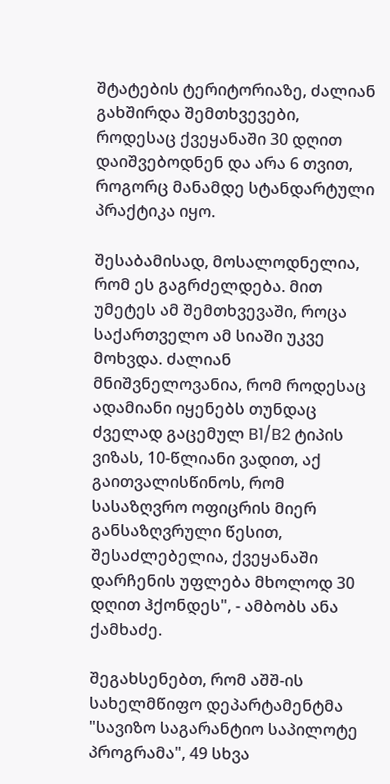შტატების ტერიტორიაზე, ძალიან გახშირდა შემთხვევები, როდესაც ქვეყანაში 30 დღით დაიშვებოდნენ და არა 6 თვით, როგორც მანამდე სტანდარტული პრაქტიკა იყო.

შესაბამისად, მოსალოდნელია, რომ ეს გაგრძელდება. მით უმეტეს ამ შემთხვევაში, როცა საქართველო ამ სიაში უკვე მოხვდა. ძალიან მნიშვნელოვანია, რომ როდესაც ადამიანი იყენებს თუნდაც ძველად გაცემულ B1/B2 ტიპის ვიზას, 10-წლიანი ვადით, აქ გაითვალისწინოს, რომ სასაზღვრო ოფიცრის მიერ განსაზღვრული წესით, შესაძლებელია, ქვეყანაში დარჩენის უფლება მხოლოდ 30 დღით ჰქონდეს", - ამბობს ანა ქამხაძე.

შეგახსენებთ, რომ აშშ-ის სახელმწიფო დეპარტამენტმა "სავიზო საგარანტიო საპილოტე პროგრამა", 49 სხვა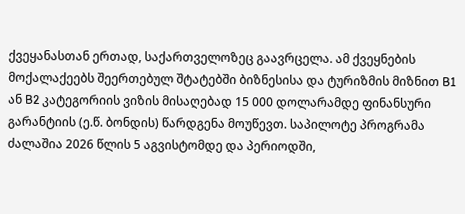ქვეყანასთან ერთად, საქართველოზეც გაავრცელა. ამ ქვეყნების მოქალაქეებს შეერთებულ შტატებში ბიზნესისა და ტურიზმის მიზნით B1 ან B2 კატეგორიის ვიზის მისაღებად 15 000 დოლარამდე ფინანსური გარანტიის (ე.წ. ბონდის) წარდგენა მოუწევთ. საპილოტე პროგრამა ძალაშია 2026 წლის 5 აგვისტომდე და პერიოდში,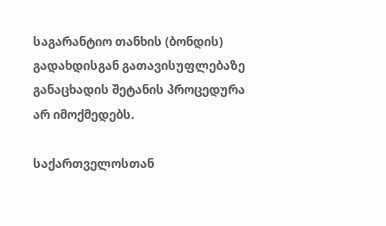საგარანტიო თანხის (ბონდის) გადახდისგან გათავისუფლებაზე განაცხადის შეტანის პროცედურა არ იმოქმედებს.

საქართველოსთან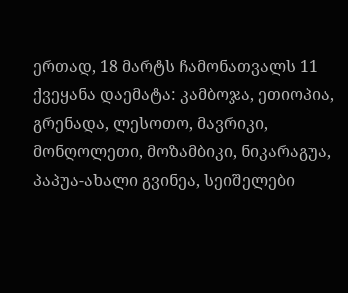ერთად, 18 მარტს ჩამონათვალს 11 ქვეყანა დაემატა: კამბოჯა, ეთიოპია, გრენადა, ლესოთო, მავრიკი, მონღოლეთი, მოზამბიკი, ნიკარაგუა, პაპუა-ახალი გვინეა, სეიშელები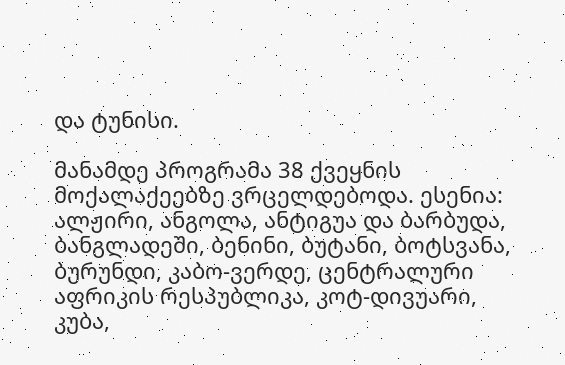და ტუნისი.

მანამდე პროგრამა 38 ქვეყნის მოქალაქეებზე ვრცელდებოდა. ესენია: ალჟირი, ანგოლა, ანტიგუა და ბარბუდა, ბანგლადეში, ბენინი, ბუტანი, ბოტსვანა, ბურუნდი, კაბო-ვერდე, ცენტრალური აფრიკის რესპუბლიკა, კოტ-დივუარი, კუბა,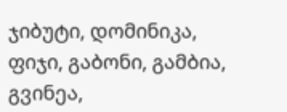ჯიბუტი, დომინიკა, ფიჯი, გაბონი, გამბია, გვინეა,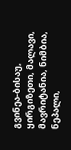გვინეა-ბისაუ, ყირგიზეთი, მალავი, მავრიტანია, ნიმბია, ნეპალი,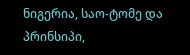ნიგერია, საო-ტომე და პრინსიპი,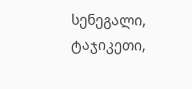სენეგალი, ტაჯიკეთი,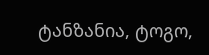ტანზანია, ტოგო,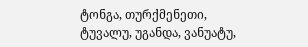ტონგა, თურქმენეთი, ტუვალუ, უგანდა, ვანუატუ,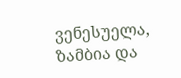ვენესუელა, ზამბია და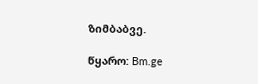ზიმბაბვე.

წყარო: Bm.ge